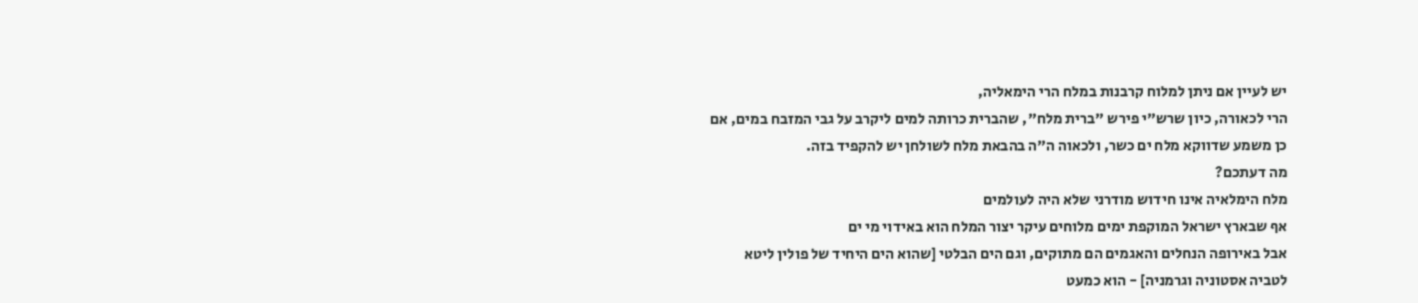יש לעיין אם ניתן למלוח קרבנות במלח הרי הימאליה,
הרי לכאורה, כיון שרש"י פירש "ברית מלח", שהברית כרותה למים ליקרב על גבי המזבח במים, אם כן משמע שדווקא מלח ים כשר, ולכאוה ה"ה בהבאת מלח לשולחן יש להקפיד בזה.
מה דעתכם?
מלח הימלאיה אינו חידוש מודרני שלא היה לעולמים
אף שבארץ ישראל המוקפת ימים מלוחים עיקר יצור המלח הוא באידוי מי ים
אבל באירופה הנחלים והאגמים הם מתוקים, וגם הים הבלטי [שהוא הים היחיד של פולין ליטא לטביה אסטוניה וגרמניה] - הוא כמעט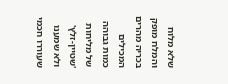שלא מלוח
והמלח מופק בכריה מהרים המכילים כמות גבוהה של מליחות 'שטיין-זלץ'
ולא שמענו שעוררו חכמי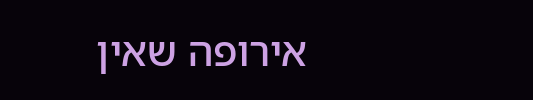אירופה שאין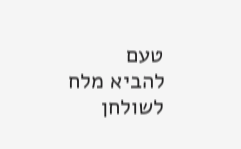טעם להביא מלח לשולחן